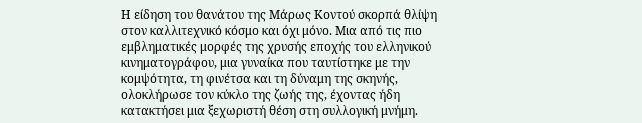Η είδηση του θανάτου της Μάρως Κοντού σκορπά θλίψη στον καλλιτεχνικό κόσμο και όχι μόνο. Μια από τις πιο εμβληματικές μορφές της χρυσής εποχής του ελληνικού κινηματογράφου, μια γυναίκα που ταυτίστηκε με την κομψότητα, τη φινέτσα και τη δύναμη της σκηνής, ολοκλήρωσε τον κύκλο της ζωής της, έχοντας ήδη κατακτήσει μια ξεχωριστή θέση στη συλλογική μνήμη.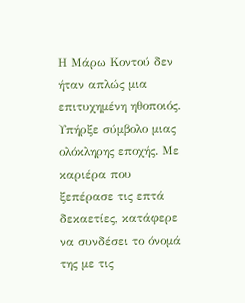Η Μάρω Κοντού δεν ήταν απλώς μια επιτυχημένη ηθοποιός. Υπήρξε σύμβολο μιας ολόκληρης εποχής. Με καριέρα που ξεπέρασε τις επτά δεκαετίες, κατάφερε να συνδέσει το όνομά της με τις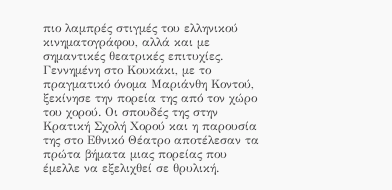πιο λαμπρές στιγμές του ελληνικού κινηματογράφου, αλλά και με σημαντικές θεατρικές επιτυχίες.
Γεννημένη στο Κουκάκι, με το πραγματικό όνομα Μαριάνθη Κοντού, ξεκίνησε την πορεία της από τον χώρο του χορού. Οι σπουδές της στην Κρατική Σχολή Χορού και η παρουσία της στο Εθνικό Θέατρο αποτέλεσαν τα πρώτα βήματα μιας πορείας που έμελλε να εξελιχθεί σε θρυλική.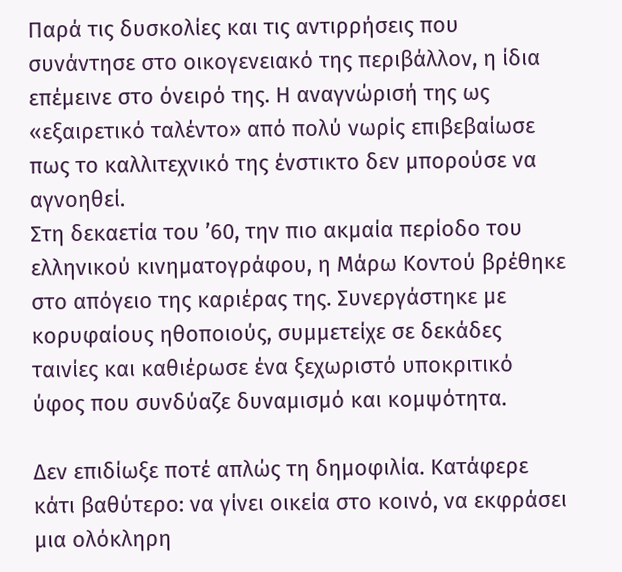Παρά τις δυσκολίες και τις αντιρρήσεις που συνάντησε στο οικογενειακό της περιβάλλον, η ίδια επέμεινε στο όνειρό της. Η αναγνώρισή της ως «εξαιρετικό ταλέντο» από πολύ νωρίς επιβεβαίωσε πως το καλλιτεχνικό της ένστικτο δεν μπορούσε να αγνοηθεί.
Στη δεκαετία του ’60, την πιο ακμαία περίοδο του ελληνικού κινηματογράφου, η Μάρω Κοντού βρέθηκε στο απόγειο της καριέρας της. Συνεργάστηκε με κορυφαίους ηθοποιούς, συμμετείχε σε δεκάδες ταινίες και καθιέρωσε ένα ξεχωριστό υποκριτικό ύφος που συνδύαζε δυναμισμό και κομψότητα.

Δεν επιδίωξε ποτέ απλώς τη δημοφιλία. Κατάφερε κάτι βαθύτερο: να γίνει οικεία στο κοινό, να εκφράσει μια ολόκληρη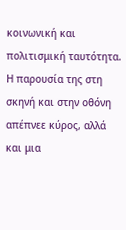κοινωνική και πολιτισμική ταυτότητα. Η παρουσία της στη σκηνή και στην οθόνη απέπνεε κύρος, αλλά και μια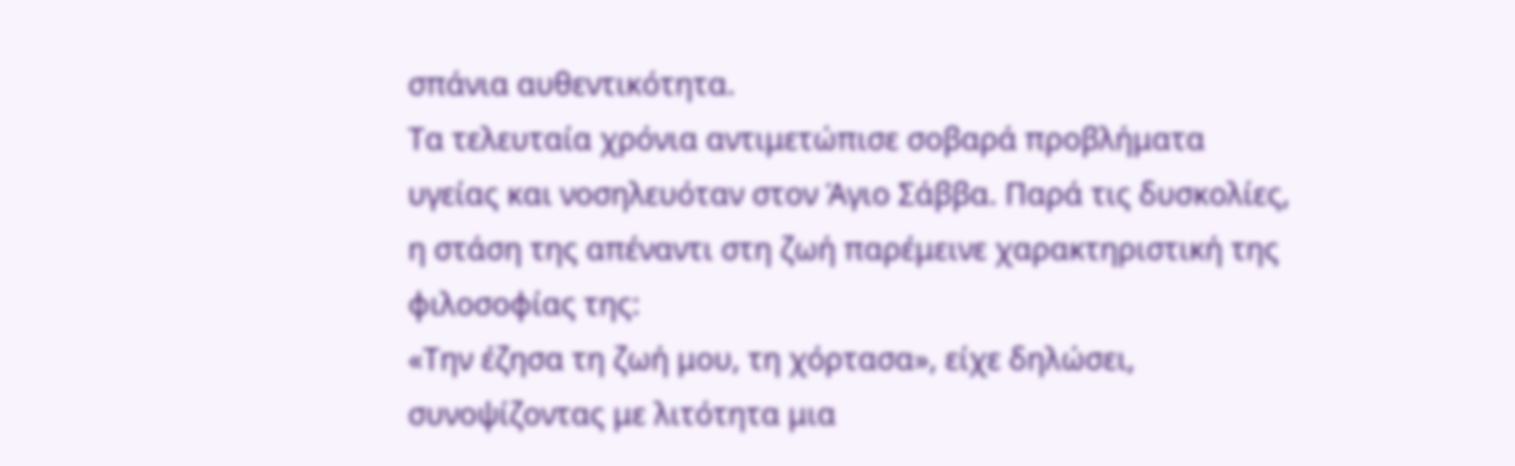σπάνια αυθεντικότητα.
Τα τελευταία χρόνια αντιμετώπισε σοβαρά προβλήματα υγείας και νοσηλευόταν στον Άγιο Σάββα. Παρά τις δυσκολίες, η στάση της απέναντι στη ζωή παρέμεινε χαρακτηριστική της φιλοσοφίας της:
«Την έζησα τη ζωή μου, τη χόρτασα», είχε δηλώσει, συνοψίζοντας με λιτότητα μια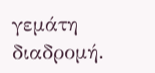γεμάτη διαδρομή.